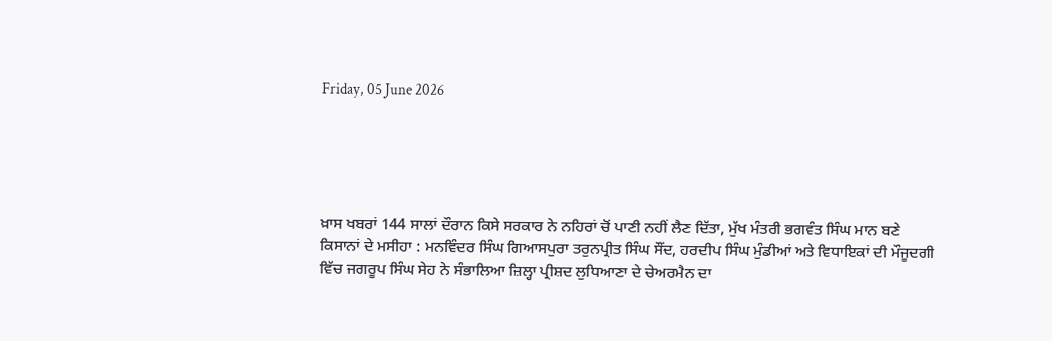Friday, 05 June 2026





ਖ਼ਾਸ ਖਬਰਾਂ 144 ਸਾਲਾਂ ਦੌਰਾਨ ਕਿਸੇ ਸਰਕਾਰ ਨੇ ਨਹਿਰਾਂ ਚੋਂ ਪਾਣੀ ਨਹੀਂ ਲੈਣ ਦਿੱਤਾ, ਮੁੱਖ ਮੰਤਰੀ ਭਗਵੰਤ ਸਿੰਘ ਮਾਨ ਬਣੇ ਕਿਸਾਨਾਂ ਦੇ ਮਸੀਹਾ : ਮਨਵਿੰਦਰ ਸਿੰਘ ਗਿਆਸਪੁਰਾ ਤਰੁਨਪ੍ਰੀਤ ਸਿੰਘ ਸੌਂਦ, ਹਰਦੀਪ ਸਿੰਘ ਮੁੰਡੀਆਂ ਅਤੇ ਵਿਧਾਇਕਾਂ ਦੀ ਮੌਜੂਦਗੀ ਵਿੱਚ ਜਗਰੂਪ ਸਿੰਘ ਸੇਹ ਨੇ ਸੰਭਾਲਿਆ ਜ਼ਿਲ੍ਹਾ ਪ੍ਰੀਸ਼ਦ ਲੁਧਿਆਣਾ ਦੇ ਚੇਅਰਮੈਨ ਦਾ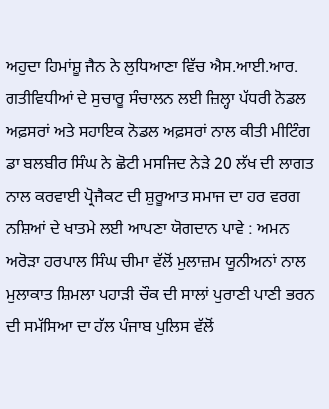ਅਹੁਦਾ ਹਿਮਾਂਸ਼ੂ ਜੈਨ ਨੇ ਲੁਧਿਆਣਾ ਵਿੱਚ ਐਸ.ਆਈ.ਆਰ. ਗਤੀਵਿਧੀਆਂ ਦੇ ਸੁਚਾਰੂ ਸੰਚਾਲਨ ਲਈ ਜ਼ਿਲ੍ਹਾ ਪੱਧਰੀ ਨੋਡਲ ਅਫ਼ਸਰਾਂ ਅਤੇ ਸਹਾਇਕ ਨੋਡਲ ਅਫ਼ਸਰਾਂ ਨਾਲ ਕੀਤੀ ਮੀਟਿੰਗ ਡਾ ਬਲਬੀਰ ਸਿੰਘ ਨੇ ਛੋਟੀ ਮਸਜਿਦ ਨੇੜੇ 20 ਲੱਖ ਦੀ ਲਾਗਤ ਨਾਲ ਕਰਵਾਈ ਪ੍ਰੋਜੈਕਟ ਦੀ ਸ਼ੁਰੂਆਤ ਸਮਾਜ ਦਾ ਹਰ ਵਰਗ ਨਸ਼ਿਆਂ ਦੇ ਖਾਤਮੇ ਲਈ ਆਪਣਾ ਯੋਗਦਾਨ ਪਾਵੇ : ਅਮਨ ਅਰੋੜਾ ਹਰਪਾਲ ਸਿੰਘ ਚੀਮਾ ਵੱਲੋਂ ਮੁਲਾਜ਼ਮ ਯੂਨੀਅਨਾਂ ਨਾਲ ਮੁਲਾਕਾਤ ਸ਼ਿਮਲਾ ਪਹਾੜੀ ਚੌਕ ਦੀ ਸਾਲਾਂ ਪੁਰਾਣੀ ਪਾਣੀ ਭਰਨ ਦੀ ਸਮੱਸਿਆ ਦਾ ਹੱਲ ਪੰਜਾਬ ਪੁਲਿਸ ਵੱਲੋਂ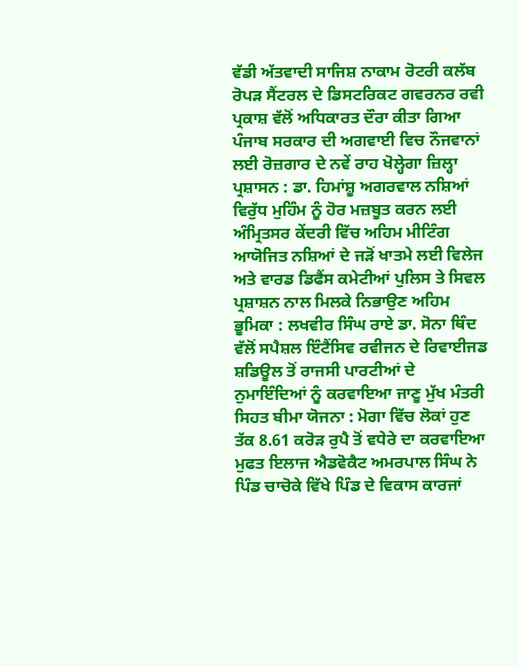ਵੱਡੀ ਅੱਤਵਾਦੀ ਸਾਜਿਸ਼ ਨਾਕਾਮ ਰੋਟਰੀ ਕਲੱਬ ਰੋਪੜ ਸੈਂਟਰਲ ਦੇ ਡਿਸਟਰਿਕਟ ਗਵਰਨਰ ਰਵੀ ਪ੍ਰਕਾਸ਼ ਵੱਲੋਂ ਅਧਿਕਾਰਤ ਦੌਰਾ ਕੀਤਾ ਗਿਆ ਪੰਜਾਬ ਸਰਕਾਰ ਦੀ ਅਗਵਾਈ ਵਿਚ ਨੌਜਵਾਨਾਂ ਲਈ ਰੋਜ਼ਗਾਰ ਦੇ ਨਵੇਂ ਰਾਹ ਖੋਲ੍ਹੇਗਾ ਜ਼ਿਲ੍ਹਾ ਪ੍ਰਸ਼ਾਸਨ : ਡਾ. ਹਿਮਾਂਸ਼ੂ ਅਗਰਵਾਲ ਨਸ਼ਿਆਂ ਵਿਰੁੱਧ ਮੁਹਿੰਮ ਨੂੰ ਹੋਰ ਮਜ਼ਬੂਤ ਕਰਨ ਲਈ ਅੰਮ੍ਰਿਤਸਰ ਕੇਂਦਰੀ ਵਿੱਚ ਅਹਿਮ ਮੀਟਿੰਗ ਆਯੋਜਿਤ ਨਸ਼ਿਆਂ ਦੇ ਜੜੋਂ ਖਾਤਮੇ ਲਈ ਵਿਲੇਜ ਅਤੇ ਵਾਰਡ ਡਿਫੈਂਸ ਕਮੇਟੀਆਂ ਪੁਲਿਸ ਤੇ ਸਿਵਲ ਪ੍ਰਸ਼ਾਸ਼ਨ ਨਾਲ ਮਿਲਕੇ ਨਿਭਾਉਣ ਅਹਿਮ ਭੂਮਿਕਾ : ਲਖਵੀਰ ਸਿੰਘ ਰਾਏ ਡਾ. ਸੋਨਾ ਥਿੰਦ ਵੱਲੋਂ ਸਪੈਸ਼ਲ ਇੰਟੈਂਸਿਵ ਰਵੀਜਨ ਦੇ ਰਿਵਾਈਜਡ ਸ਼ਡਿਊਲ ਤੋਂ ਰਾਜਸੀ ਪਾਰਟੀਆਂ ਦੇ ਨੁਮਾਇੰਦਿਆਂ ਨੂੰ ਕਰਵਾਇਆ ਜਾਣੂ ਮੁੱਖ ਮੰਤਰੀ ਸਿਹਤ ਬੀਮਾ ਯੋਜਨਾ : ਮੋਗਾ ਵਿੱਚ ਲੋਕਾਂ ਹੁਣ ਤੱਕ 8.61 ਕਰੋੜ ਰੁਪੈ ਤੋਂ ਵਧੇਰੇ ਦਾ ਕਰਵਾਇਆ ਮੁਫਤ ਇਲਾਜ ਐਡਵੋਕੈਟ ਅਮਰਪਾਲ ਸਿੰਘ ਨੇ ਪਿੰਡ ਚਾਚੋਕੇ ਵਿੱਖੇ ਪਿੰਡ ਦੇ ਵਿਕਾਸ ਕਾਰਜਾਂ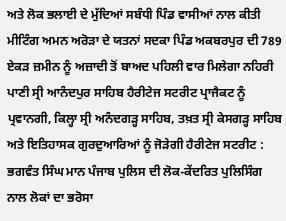ਅਤੇ ਲੋਕ ਭਲਾਈ ਦੇ ਮੁੱਦਿਆਂ ਸਬੰਧੀ ਪਿੰਡ ਵਾਸੀਆਂ ਨਾਲ ਕੀਤੀ ਮੀਟਿੰਗ ਅਮਨ ਅਰੋੜਾ ਦੇ ਯਤਨਾਂ ਸਦਕਾ ਪਿੰਡ ਅਕਬਰਪੁਰ ਦੀ 789 ਏਕੜ ਜ਼ਮੀਨ ਨੂੰ ਅਜ਼ਾਦੀ ਤੋਂ ਬਾਅਦ ਪਹਿਲੀ ਵਾਰ ਮਿਲੇਗਾ ਨਹਿਰੀ ਪਾਣੀ ਸ੍ਰੀ ਆਨੰਦਪੁਰ ਸਾਹਿਬ ਹੈਰੀਟੇਜ ਸਟਰੀਟ ਪ੍ਰਾਜੈਕਟ ਨੂੰ ਪ੍ਰਵਾਨਗੀ, ਕਿਲ੍ਹਾ ਸ੍ਰੀ ਅਨੰਦਗੜ੍ਹ ਸਾਹਿਬ, ਤਖ਼ਤ ਸ੍ਰੀ ਕੇਸਗੜ੍ਹ ਸਾਹਿਬ ਅਤੇ ਇਤਿਹਾਸਕ ਗੁਰਦੁਆਰਿਆਂ ਨੂੰ ਜੋੜੇਗੀ ਹੈਰੀਟੇਜ ਸਟਰੀਟ : ਭਗਵੰਤ ਸਿੰਘ ਮਾਨ ਪੰਜਾਬ ਪੁਲਿਸ ਦੀ ਲੋਕ-ਕੇਂਦਰਿਤ ਪੁਲਿਸਿੰਗ ਨਾਲ ਲੋਕਾਂ ਦਾ ਭਰੋਸਾ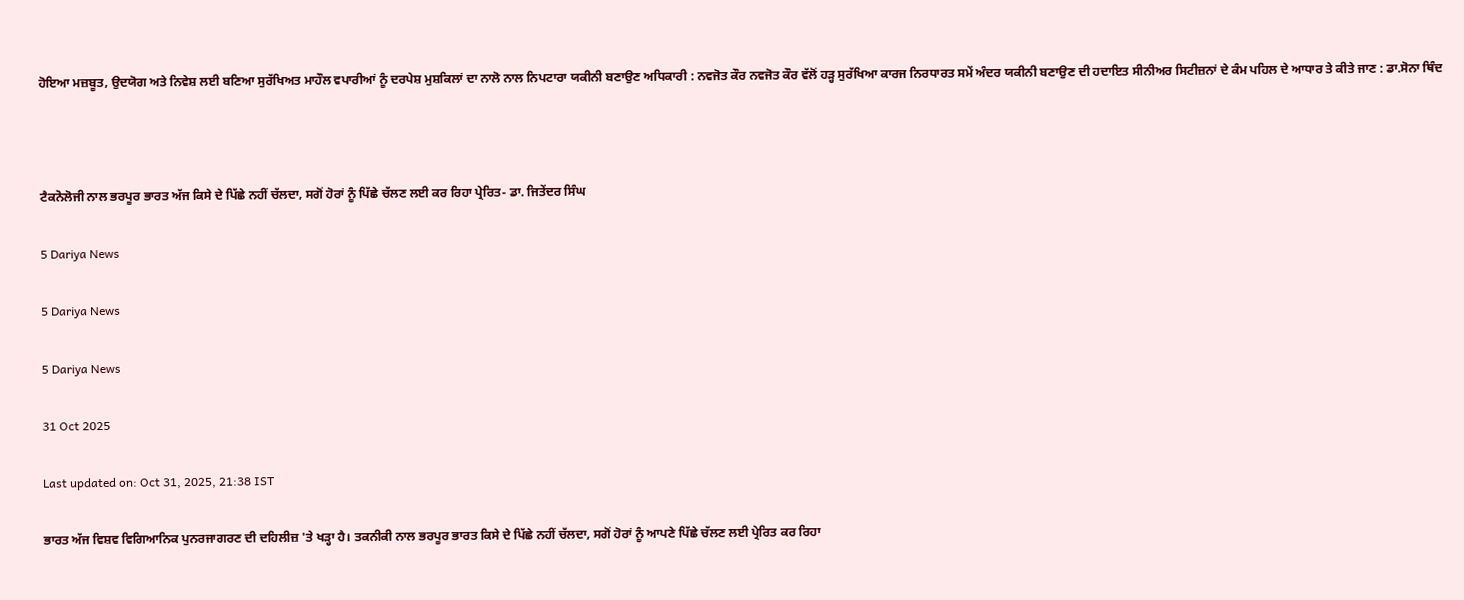ਹੋਇਆ ਮਜ਼ਬੂਤ, ਉਦਯੋਗ ਅਤੇ ਨਿਵੇਸ਼ ਲਈ ਬਣਿਆ ਸੁਰੱਖਿਅਤ ਮਾਹੌਲ ਵਪਾਰੀਆਂ ਨੂੰ ਦਰਪੇਸ਼ ਮੁਸ਼ਕਿਲਾਂ ਦਾ ਨਾਲੋ ਨਾਲ ਨਿਪਟਾਰਾ ਯਕੀਨੀ ਬਣਾਉਣ ਅਧਿਕਾਰੀ : ਨਵਜੋਤ ਕੌਰ ਨਵਜੋਤ ਕੌਰ ਵੱਲੋਂ ਹੜ੍ਹ ਸੁਰੱਖਿਆ ਕਾਰਜ ਨਿਰਧਾਰਤ ਸਮੇਂ ਅੰਦਰ ਯਕੀਨੀ ਬਣਾਉਣ ਦੀ ਹਦਾਇਤ ਸੀਨੀਅਰ ਸਿਟੀਜ਼ਨਾਂ ਦੇ ਕੰਮ ਪਹਿਲ ਦੇ ਆਧਾਰ ਤੇ ਕੀਤੇ ਜਾਣ : ਡਾ.ਸੋਨਾ ਥਿੰਦ



ਟੈਕਨੋਲੋਜੀ ਨਾਲ ਭਰਪੂਰ ਭਾਰਤ ਅੱਜ ਕਿਸੇ ਦੇ ਪਿੱਛੇ ਨਹੀਂ ਚੱਲਦਾ, ਸਗੋਂ ਹੋਰਾਂ ਨੂੰ ਪਿੱਛੇ ਚੱਲਣ ਲਈ ਕਰ ਰਿਹਾ ਪ੍ਰੇਰਿਤ- ਡਾ. ਜਿਤੇਂਦਰ ਸਿੰਘ

5 Dariya News

5 Dariya News

5 Dariya News

31 Oct 2025

Last updated on: Oct 31, 2025, 21:38 IST

ਭਾਰਤ ਅੱਜ ਵਿਸ਼ਵ ਵਿਗਿਆਨਿਕ ਪੁਨਰਜਾਗਰਣ ਦੀ ਦਹਿਲੀਜ਼ 'ਤੇ ਖੜ੍ਹਾ ਹੈ। ਤਕਨੀਕੀ ਨਾਲ ਭਰਪੂਰ ਭਾਰਤ ਕਿਸੇ ਦੇ ਪਿੱਛੇ ਨਹੀਂ ਚੱਲਦਾ, ਸਗੋਂ ਹੋਰਾਂ ਨੂੰ ਆਪਣੇ ਪਿੱਛੇ ਚੱਲਣ ਲਈ ਪ੍ਰੇਰਿਤ ਕਰ ਰਿਹਾ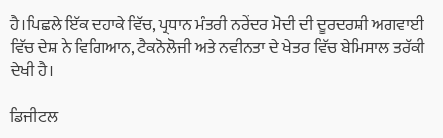ਹੈ।ਪਿਛਲੇ ਇੱਕ ਦਹਾਕੇ ਵਿੱਚ, ਪ੍ਰਧਾਨ ਮੰਤਰੀ ਨਰੇਂਦਰ ਮੋਦੀ ਦੀ ਦੂਰਦਰਸ਼ੀ ਅਗਵਾਈ ਵਿੱਚ ਦੇਸ਼ ਨੇ ਵਿਗਿਆਨ, ਟੈਕਨੋਲੋਜੀ ਅਤੇ ਨਵੀਨਤਾ ਦੇ ਖੇਤਰ ਵਿੱਚ ਬੇਮਿਸਾਲ ਤਰੱਕੀ ਦੇਖੀ ਹੈ।

ਡਿਜੀਟਲ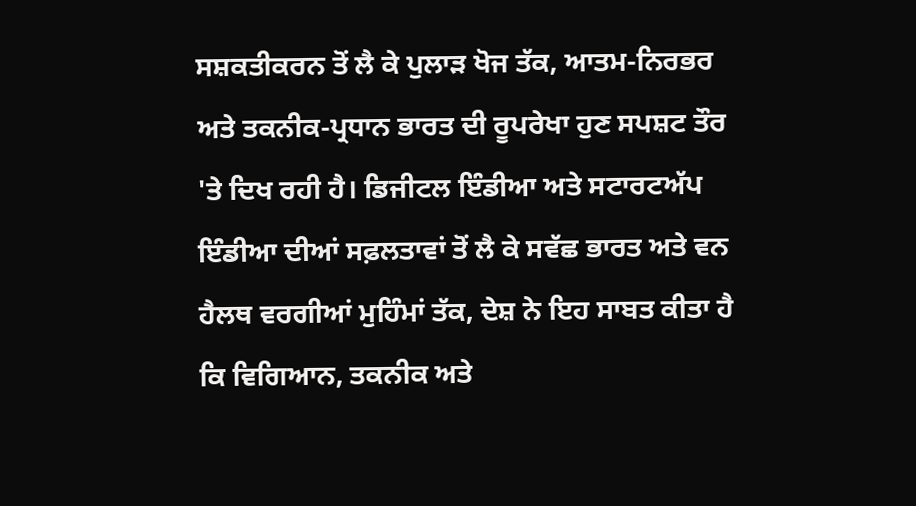ਸਸ਼ਕਤੀਕਰਨ ਤੋਂ ਲੈ ਕੇ ਪੁਲਾੜ ਖੋਜ ਤੱਕ, ਆਤਮ-ਨਿਰਭਰ ਅਤੇ ਤਕਨੀਕ-ਪ੍ਰਧਾਨ ਭਾਰਤ ਦੀ ਰੂਪਰੇਖਾ ਹੁਣ ਸਪਸ਼ਟ ਤੌਰ 'ਤੇ ਦਿਖ ਰਹੀ ਹੈ। ਡਿਜੀਟਲ ਇੰਡੀਆ ਅਤੇ ਸਟਾਰਟਅੱਪ ਇੰਡੀਆ ਦੀਆਂ ਸਫ਼ਲਤਾਵਾਂ ਤੋਂ ਲੈ ਕੇ ਸਵੱਛ ਭਾਰਤ ਅਤੇ ਵਨ ਹੈਲਥ ਵਰਗੀਆਂ ਮੁਹਿੰਮਾਂ ਤੱਕ, ਦੇਸ਼ ਨੇ ਇਹ ਸਾਬਤ ਕੀਤਾ ਹੈ ਕਿ ਵਿਗਿਆਨ, ਤਕਨੀਕ ਅਤੇ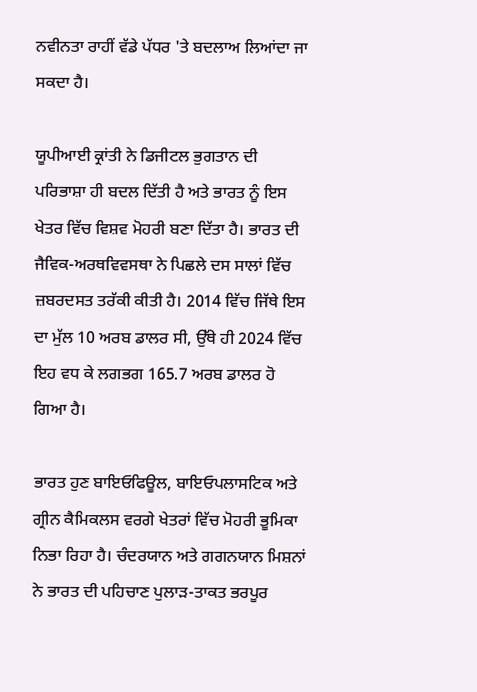ਨਵੀਨਤਾ ਰਾਹੀਂ ਵੱਡੇ ਪੱਧਰ 'ਤੇ ਬਦਲਾਅ ਲਿਆਂਦਾ ਜਾ ਸਕਦਾ ਹੈ।

ਯੂਪੀਆਈ ਕ੍ਰਾਂਤੀ ਨੇ ਡਿਜੀਟਲ ਭੁਗਤਾਨ ਦੀ ਪਰਿਭਾਸ਼ਾ ਹੀ ਬਦਲ ਦਿੱਤੀ ਹੈ ਅਤੇ ਭਾਰਤ ਨੂੰ ਇਸ ਖੇਤਰ ਵਿੱਚ ਵਿਸ਼ਵ ਮੋਹਰੀ ਬਣਾ ਦਿੱਤਾ ਹੈ। ਭਾਰਤ ਦੀ ਜੈਵਿਕ-ਅਰਥਵਿਵਸਥਾ ਨੇ ਪਿਛਲੇ ਦਸ ਸਾਲਾਂ ਵਿੱਚ ਜ਼ਬਰਦਸਤ ਤਰੱਕੀ ਕੀਤੀ ਹੈ। 2014 ਵਿੱਚ ਜਿੱਥੇ ਇਸ ਦਾ ਮੁੱਲ 10 ਅਰਬ ਡਾਲਰ ਸੀ, ਉੱਥੇ ਹੀ 2024 ਵਿੱਚ ਇਹ ਵਧ ਕੇ ਲਗਭਗ 165.7 ਅਰਬ ਡਾਲਰ ਹੋ ਗਿਆ ਹੈ।

ਭਾਰਤ ਹੁਣ ਬਾਇਓਫਿਊਲ, ਬਾਇਓਪਲਾਸਟਿਕ ਅਤੇ ਗ੍ਰੀਨ ਕੈਮਿਕਲਸ ਵਰਗੇ ਖੇਤਰਾਂ ਵਿੱਚ ਮੋਹਰੀ ਭੂਮਿਕਾ ਨਿਭਾ ਰਿਹਾ ਹੈ। ਚੰਦਰਯਾਨ ਅਤੇ ਗਗਨਯਾਨ ਮਿਸ਼ਨਾਂ ਨੇ ਭਾਰਤ ਦੀ ਪਹਿਚਾਣ ਪੁਲਾੜ-ਤਾਕਤ ਭਰਪੂਰ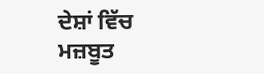ਦੇਸ਼ਾਂ ਵਿੱਚ ਮਜ਼ਬੂਤ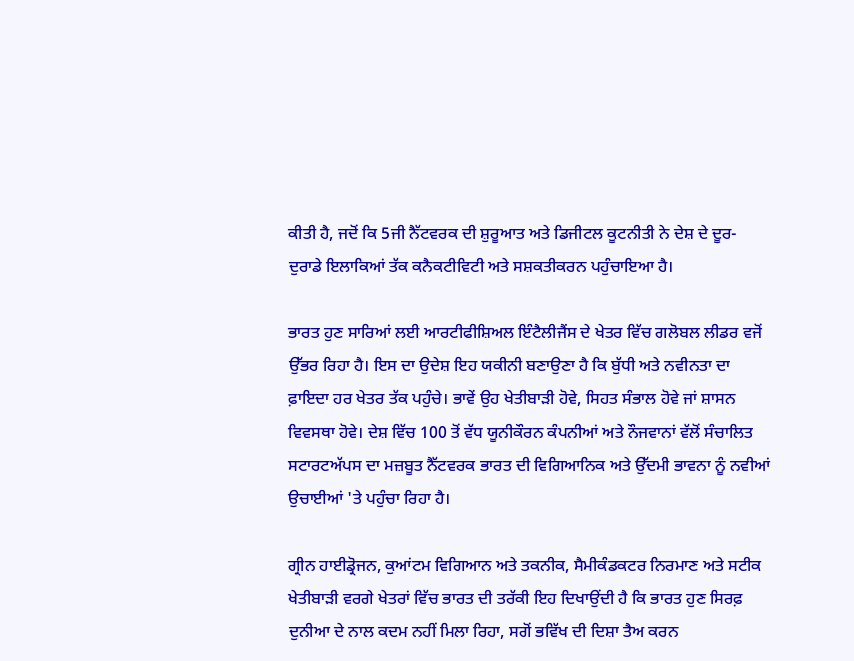ਕੀਤੀ ਹੈ, ਜਦੋਂ ਕਿ 5ਜੀ ਨੈੱਟਵਰਕ ਦੀ ਸ਼ੁਰੂਆਤ ਅਤੇ ਡਿਜੀਟਲ ਕੂਟਨੀਤੀ ਨੇ ਦੇਸ਼ ਦੇ ਦੂਰ-ਦੁਰਾਡੇ ਇਲਾਕਿਆਂ ਤੱਕ ਕਨੈਕਟੀਵਿਟੀ ਅਤੇ ਸਸ਼ਕਤੀਕਰਨ ਪਹੁੰਚਾਇਆ ਹੈ।

ਭਾਰਤ ਹੁਣ ਸਾਰਿਆਂ ਲਈ ਆਰਟੀਫੀਸ਼ਿਅਲ ਇੰਟੈਲੀਜੈਂਸ ਦੇ ਖੇਤਰ ਵਿੱਚ ਗਲੋਬਲ ਲੀਡਰ ਵਜੋਂ ਉੱਭਰ ਰਿਹਾ ਹੈ। ਇਸ ਦਾ ਉਦੇਸ਼ ਇਹ ਯਕੀਨੀ ਬਣਾਉਣਾ ਹੈ ਕਿ ਬੁੱਧੀ ਅਤੇ ਨਵੀਨਤਾ ਦਾ ਫ਼ਾਇਦਾ ਹਰ ਖੇਤਰ ਤੱਕ ਪਹੁੰਚੇ। ਭਾਵੇਂ ਉਹ ਖੇਤੀਬਾੜੀ ਹੋਵੇ, ਸਿਹਤ ਸੰਭਾਲ ਹੋਵੇ ਜਾਂ ਸ਼ਾਸਨ ਵਿਵਸਥਾ ਹੋਵੇ। ਦੇਸ਼ ਵਿੱਚ 100 ਤੋਂ ਵੱਧ ਯੂਨੀਕੌਰਨ ਕੰਪਨੀਆਂ ਅਤੇ ਨੌਜਵਾਨਾਂ ਵੱਲੋਂ ਸੰਚਾਲਿਤ ਸਟਾਰਟਅੱਪਸ ਦਾ ਮਜ਼ਬੂਤ ਨੈੱਟਵਰਕ ਭਾਰਤ ਦੀ ਵਿਗਿਆਨਿਕ ਅਤੇ ਉੱਦਮੀ ਭਾਵਨਾ ਨੂੰ ਨਵੀਆਂ ਉਚਾਈਆਂ 'ਤੇ ਪਹੁੰਚਾ ਰਿਹਾ ਹੈ।

ਗ੍ਰੀਨ ਹਾਈਡ੍ਰੋਜਨ, ਕੁਆਂਟਮ ਵਿਗਿਆਨ ਅਤੇ ਤਕਨੀਕ, ਸੈਮੀਕੰਡਕਟਰ ਨਿਰਮਾਣ ਅਤੇ ਸਟੀਕ ਖੇਤੀਬਾੜੀ ਵਰਗੇ ਖੇਤਰਾਂ ਵਿੱਚ ਭਾਰਤ ਦੀ ਤਰੱਕੀ ਇਹ ਦਿਖਾਉਂਦੀ ਹੈ ਕਿ ਭਾਰਤ ਹੁਣ ਸਿਰਫ਼ ਦੁਨੀਆ ਦੇ ਨਾਲ ਕਦਮ ਨਹੀਂ ਮਿਲਾ ਰਿਹਾ, ਸਗੋਂ ਭਵਿੱਖ ਦੀ ਦਿਸ਼ਾ ਤੈਅ ਕਰਨ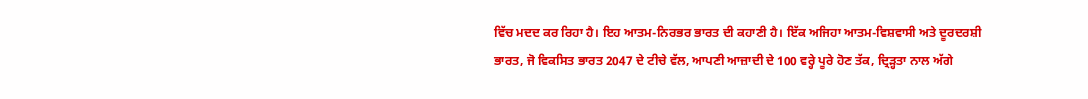ਵਿੱਚ ਮਦਦ ਕਰ ਰਿਹਾ ਹੈ। ਇਹ ਆਤਮ-ਨਿਰਭਰ ਭਾਰਤ ਦੀ ਕਹਾਣੀ ਹੈ। ਇੱਕ ਅਜਿਹਾ ਆਤਮ-ਵਿਸ਼ਵਾਸੀ ਅਤੇ ਦੂਰਦਰਸ਼ੀ ਭਾਰਤ, ਜੋ ਵਿਕਸਿਤ ਭਾਰਤ 2047 ਦੇ ਟੀਚੇ ਵੱਲ, ਆਪਣੀ ਆਜ਼ਾਦੀ ਦੇ 100 ਵਰ੍ਹੇ ਪੂਰੇ ਹੋਣ ਤੱਕ, ਦ੍ਰਿੜ੍ਹਤਾ ਨਾਲ ਅੱਗੇ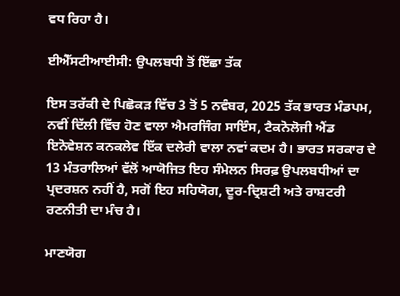ਵਧ ਰਿਹਾ ਹੈ।

ਈਐੱਸਟੀਆਈਸੀ: ਉਪਲਬਧੀ ਤੋਂ ਇੱਛਾ ਤੱਕ

ਇਸ ਤਰੱਕੀ ਦੇ ਪਿਛੋਕੜ ਵਿੱਚ 3 ਤੋਂ 5 ਨਵੰਬਰ, 2025 ਤੱਕ ਭਾਰਤ ਮੰਡਪਮ, ਨਵੀਂ ਦਿੱਲੀ ਵਿੱਚ ਹੋਣ ਵਾਲਾ ਐਮਰਜਿੰਗ ਸਾਇੰਸ, ਟੈਕਨੋਲੋਜੀ ਐਂਡ ਇਨੋਵੇਸ਼ਨ ਕਨਕਲੇਵ ਇੱਕ ਦਲੇਰੀ ਵਾਲਾ ਨਵਾਂ ਕਦਮ ਹੈ। ਭਾਰਤ ਸਰਕਾਰ ਦੇ 13 ਮੰਤਰਾਲਿਆਂ ਵੱਲੋਂ ਆਯੋਜਿਤ ਇਹ ਸੰਮੇਲਨ ਸਿਰਫ਼ ਉਪਲਬਧੀਆਂ ਦਾ ਪ੍ਰਦਰਸ਼ਨ ਨਹੀਂ ਹੈ, ਸਗੋਂ ਇਹ ਸਹਿਯੋਗ, ਦੂਰ-ਦ੍ਰਿਸ਼ਟੀ ਅਤੇ ਰਾਸ਼ਟਰੀ ਰਣਨੀਤੀ ਦਾ ਮੰਚ ਹੈ।

ਮਾਣਯੋਗ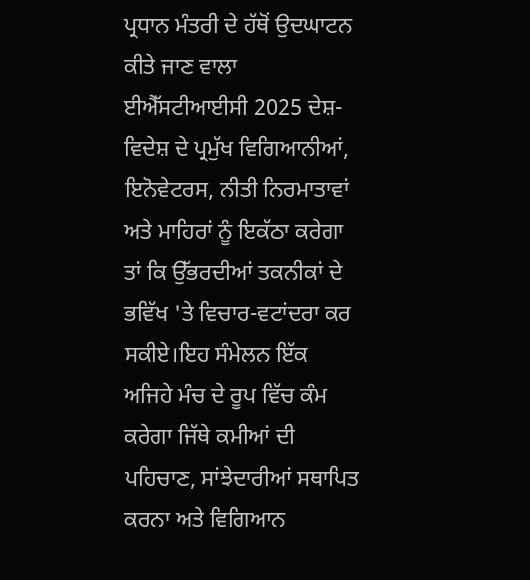ਪ੍ਰਧਾਨ ਮੰਤਰੀ ਦੇ ਹੱਥੋਂ ਉਦਘਾਟਨ ਕੀਤੇ ਜਾਣ ਵਾਲਾ ਈਐੱਸਟੀਆਈਸੀ 2025 ਦੇਸ਼-ਵਿਦੇਸ਼ ਦੇ ਪ੍ਰਮੁੱਖ ਵਿਗਿਆਨੀਆਂ, ਇਨੋਵੇਟਰਸ, ਨੀਤੀ ਨਿਰਮਾਤਾਵਾਂ ਅਤੇ ਮਾਹਿਰਾਂ ਨੂੰ ਇਕੱਠਾ ਕਰੇਗਾ ਤਾਂ ਕਿ ਉੱਭਰਦੀਆਂ ਤਕਨੀਕਾਂ ਦੇ ਭਵਿੱਖ 'ਤੇ ਵਿਚਾਰ-ਵਟਾਂਦਰਾ ਕਰ ਸਕੀਏ।ਇਹ ਸੰਮੇਲਨ ਇੱਕ ਅਜਿਹੇ ਮੰਚ ਦੇ ਰੂਪ ਵਿੱਚ ਕੰਮ ਕਰੇਗਾ ਜਿੱਥੇ ਕਮੀਆਂ ਦੀ ਪਹਿਚਾਣ, ਸਾਂਝੇਦਾਰੀਆਂ ਸਥਾਪਿਤ ਕਰਨਾ ਅਤੇ ਵਿਗਿਆਨ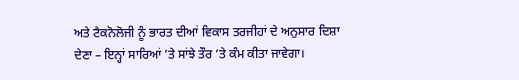ਅਤੇ ਟੈਕਨੋਲੋਜੀ ਨੂੰ ਭਾਰਤ ਦੀਆਂ ਵਿਕਾਸ ਤਰਜੀਹਾਂ ਦੇ ਅਨੁਸਾਰ ਦਿਸ਼ਾ ਦੇਣਾ – ਇਨ੍ਹਾਂ ਸਾਰਿਆਂ ’ਤੇ ਸਾਂਝੇ ਤੌਰ ’ਤੇ ਕੰਮ ਕੀਤਾ ਜਾਵੇਗਾ।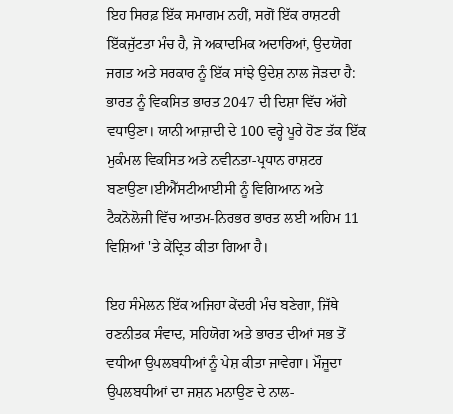ਇਹ ਸਿਰਫ਼ ਇੱਕ ਸਮਾਗਮ ਨਹੀਂ, ਸਗੋਂ ਇੱਕ ਰਾਸ਼ਟਰੀ ਇੱਕਜੁੱਟਤਾ ਮੰਚ ਹੈ, ਜੋ ਅਕਾਦਮਿਕ ਅਦਾਰਿਆਂ, ਉਦਯੋਗ ਜਗਤ ਅਤੇ ਸਰਕਾਰ ਨੂੰ ਇੱਕ ਸਾਂਝੇ ਉਦੇਸ਼ ਨਾਲ ਜੋੜਦਾ ਹੈ: ਭਾਰਤ ਨੂੰ ਵਿਕਸਿਤ ਭਾਰਤ 2047 ਦੀ ਦਿਸ਼ਾ ਵਿੱਚ ਅੱਗੇ ਵਧਾਉਣਾ। ਯਾਨੀ ਆਜ਼ਾਦੀ ਦੇ 100 ਵਰ੍ਹੇ ਪੂਰੇ ਹੋਣ ਤੱਕ ਇੱਕ ਮੁਕੰਮਲ ਵਿਕਸਿਤ ਅਤੇ ਨਵੀਨਤਾ-ਪ੍ਰਧਾਨ ਰਾਸ਼ਟਰ ਬਣਾਉਣਾ।ਈਐੱਸਟੀਆਈਸੀ ਨੂੰ ਵਿਗਿਆਨ ਅਤੇ ਟੈਕਨੋਲੋਜੀ ਵਿੱਚ ਆਤਮ-ਨਿਰਭਰ ਭਾਰਤ ਲਈ ਅਹਿਮ 11 ਵਿਸ਼ਿਆਂ 'ਤੇ ਕੇਂਦ੍ਰਿਤ ਕੀਤਾ ਗਿਆ ਹੈ।

ਇਹ ਸੰਮੇਲਨ ਇੱਕ ਅਜਿਹਾ ਕੇਂਦਰੀ ਮੰਚ ਬਣੇਗਾ, ਜਿੱਥੇ ਰਣਨੀਤਕ ਸੰਵਾਦ, ਸਹਿਯੋਗ ਅਤੇ ਭਾਰਤ ਦੀਆਂ ਸਭ ਤੋਂ ਵਧੀਆ ਉਪਲਬਧੀਆਂ ਨੂੰ ਪੇਸ਼ ਕੀਤਾ ਜਾਵੇਗਾ। ਮੌਜੂਦਾ ਉਪਲਬਧੀਆਂ ਦਾ ਜਸ਼ਨ ਮਨਾਉਣ ਦੇ ਨਾਲ-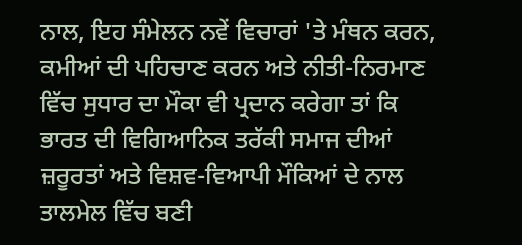ਨਾਲ, ਇਹ ਸੰਮੇਲਨ ਨਵੇਂ ਵਿਚਾਰਾਂ 'ਤੇ ਮੰਥਨ ਕਰਨ, ਕਮੀਆਂ ਦੀ ਪਹਿਚਾਣ ਕਰਨ ਅਤੇ ਨੀਤੀ-ਨਿਰਮਾਣ ਵਿੱਚ ਸੁਧਾਰ ਦਾ ਮੌਕਾ ਵੀ ਪ੍ਰਦਾਨ ਕਰੇਗਾ ਤਾਂ ਕਿ ਭਾਰਤ ਦੀ ਵਿਗਿਆਨਿਕ ਤਰੱਕੀ ਸਮਾਜ ਦੀਆਂ ਜ਼ਰੂਰਤਾਂ ਅਤੇ ਵਿਸ਼ਵ-ਵਿਆਪੀ ਮੌਕਿਆਂ ਦੇ ਨਾਲ ਤਾਲਮੇਲ ਵਿੱਚ ਬਣੀ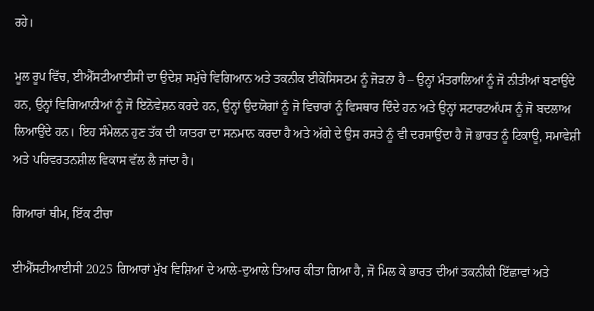ਰਹੇ।

ਮੂਲ ਰੂਪ ਵਿੱਚ, ਈਐੱਸਟੀਆਈਸੀ ਦਾ ਉਦੇਸ਼ ਸਮੁੱਚੇ ਵਿਗਿਆਨ ਅਤੇ ਤਕਨੀਕ ਈਕੋਸਿਸਟਮ ਨੂੰ ਜੋੜਨਾ ਹੈ – ਉਨ੍ਹਾਂ ਮੰਤਰਾਲਿਆਂ ਨੂੰ ਜੋ ਨੀਤੀਆਂ ਬਣਾਉਂਦੇ ਹਨ, ਉਨ੍ਹਾਂ ਵਿਗਿਆਨੀਆਂ ਨੂੰ ਜੋ ਇਨੋਵੇਸ਼ਨ ਕਰਦੇ ਹਨ, ਉਨ੍ਹਾਂ ਉਦਯੋਗਾਂ ਨੂੰ ਜੋ ਵਿਚਾਰਾਂ ਨੂੰ ਵਿਸਥਾਰ ਦਿੰਦੇ ਹਨ ਅਤੇ ਉਨ੍ਹਾਂ ਸਟਾਰਟਅੱਪਸ ਨੂੰ ਜੋ ਬਦਲਾਅ ਲਿਆਉਂਦੇ ਹਨ। ਇਹ ਸੰਮੇਲਨ ਹੁਣ ਤੱਕ ਦੀ ਯਾਤਰਾ ਦਾ ਸਨਮਾਨ ਕਰਦਾ ਹੈ ਅਤੇ ਅੱਗੇ ਦੇ ਉਸ ਰਸਤੇ ਨੂੰ ਵੀ ਦਰਸਾਉਂਦਾ ਹੈ ਜੋ ਭਾਰਤ ਨੂੰ ਟਿਕਾਊ, ਸਮਾਵੇਸ਼ੀ ਅਤੇ ਪਰਿਵਰਤਨਸ਼ੀਲ ਵਿਕਾਸ ਵੱਲ ਲੈ ਜਾਂਦਾ ਹੈ।

ਗਿਆਰਾਂ ਥੀਮ, ਇੱਕ ਟੀਚਾ

ਈਐੱਸਟੀਆਈਸੀ 2025 ਗਿਆਰਾਂ ਮੁੱਖ ਵਿਸ਼ਿਆਂ ਦੇ ਆਲੇ-ਦੁਆਲੇ ਤਿਆਰ ਕੀਤਾ ਗਿਆ ਹੈ, ਜੋ ਮਿਲ ਕੇ ਭਾਰਤ ਦੀਆਂ ਤਕਨੀਕੀ ਇੱਛਾਵਾਂ ਅਤੇ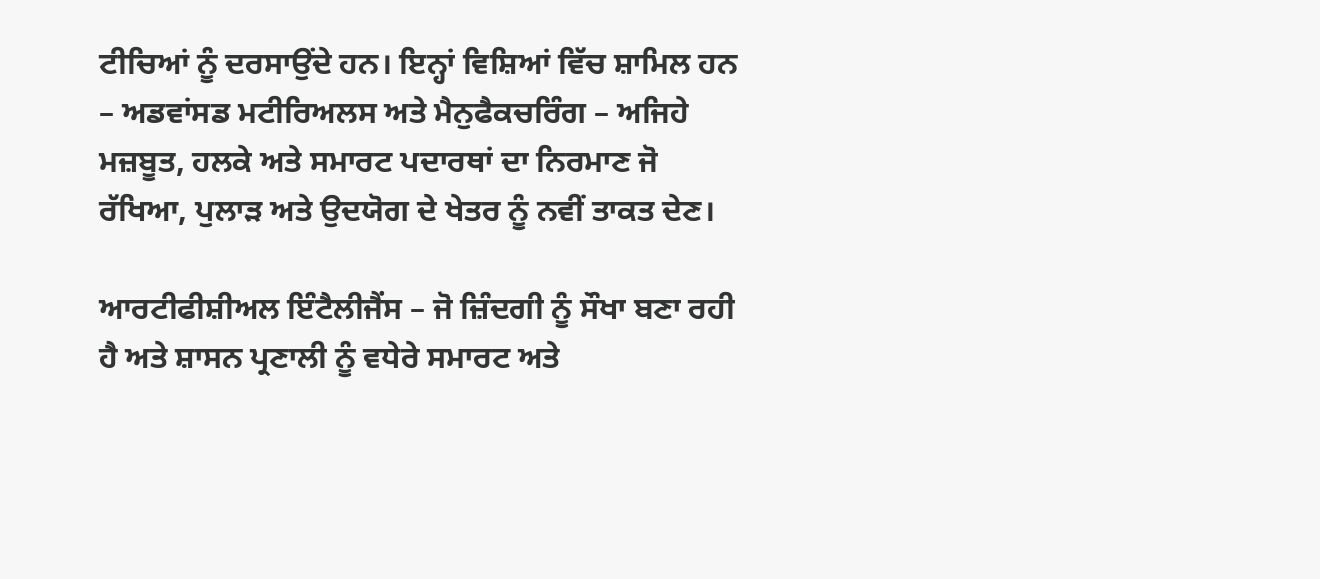ਟੀਚਿਆਂ ਨੂੰ ਦਰਸਾਉਂਦੇ ਹਨ। ਇਨ੍ਹਾਂ ਵਿਸ਼ਿਆਂ ਵਿੱਚ ਸ਼ਾਮਿਲ ਹਨ – ਅਡਵਾਂਸਡ ਮਟੀਰਿਅਲਸ ਅਤੇ ਮੈਨੁਫੈਕਚਰਿੰਗ – ਅਜਿਹੇ ਮਜ਼ਬੂਤ, ਹਲਕੇ ਅਤੇ ਸਮਾਰਟ ਪਦਾਰਥਾਂ ਦਾ ਨਿਰਮਾਣ ਜੋ ਰੱਖਿਆ, ਪੁਲਾੜ ਅਤੇ ਉਦਯੋਗ ਦੇ ਖੇਤਰ ਨੂੰ ਨਵੀਂ ਤਾਕਤ ਦੇਣ।

ਆਰਟੀਫੀਸ਼ੀਅਲ ਇੰਟੈਲੀਜੈਂਸ – ਜੋ ਜ਼ਿੰਦਗੀ ਨੂੰ ਸੌਖਾ ਬਣਾ ਰਹੀ ਹੈ ਅਤੇ ਸ਼ਾਸਨ ਪ੍ਰਣਾਲੀ ਨੂੰ ਵਧੇਰੇ ਸਮਾਰਟ ਅਤੇ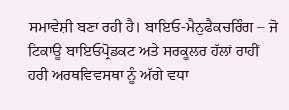ਸਮਾਵੇਸ਼ੀ ਬਣਾ ਰਹੀ ਹੈ। ਬਾਇਓ-ਮੈਨੁਫੈਕਚਰਿੰਗ – ਜੋ ਟਿਕਾਊ ਬਾਇਓਪ੍ਰੋਡਕਟ ਅਤੇ ਸਰਕੂਲਰ ਹੱਲਾਂ ਰਾਹੀਂ ਹਰੀ ਅਰਥਵਿਵਸਥਾ ਨੂੰ ਅੱਗੇ ਵਧਾ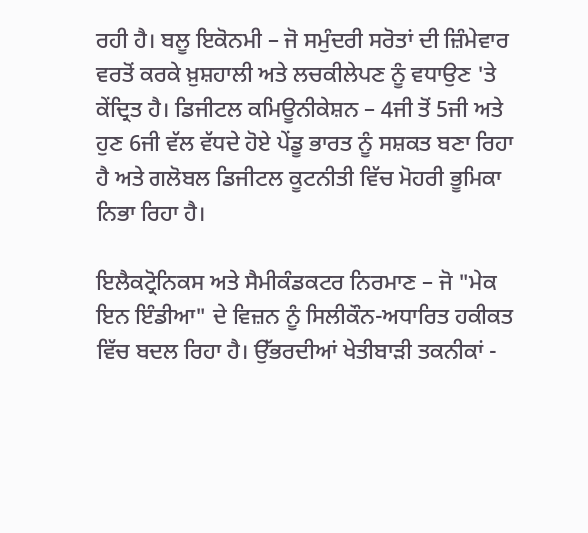ਰਹੀ ਹੈ। ਬਲੂ ਇਕੋਨਮੀ – ਜੋ ਸਮੁੰਦਰੀ ਸਰੋਤਾਂ ਦੀ ਜ਼ਿੰਮੇਵਾਰ ਵਰਤੋਂ ਕਰਕੇ ਖ਼ੁਸ਼ਹਾਲੀ ਅਤੇ ਲਚਕੀਲੇਪਣ ਨੂੰ ਵਧਾਉਣ 'ਤੇ ਕੇਂਦ੍ਰਿਤ ਹੈ। ਡਿਜੀਟਲ ਕਮਿਊਨੀਕੇਸ਼ਨ – 4ਜੀ ਤੋਂ 5ਜੀ ਅਤੇ ਹੁਣ 6ਜੀ ਵੱਲ ਵੱਧਦੇ ਹੋਏ ਪੇਂਡੂ ਭਾਰਤ ਨੂੰ ਸਸ਼ਕਤ ਬਣਾ ਰਿਹਾ ਹੈ ਅਤੇ ਗਲੋਬਲ ਡਿਜੀਟਲ ਕੂਟਨੀਤੀ ਵਿੱਚ ਮੋਹਰੀ ਭੂਮਿਕਾ ਨਿਭਾ ਰਿਹਾ ਹੈ।

ਇਲੈਕਟ੍ਰੋਨਿਕਸ ਅਤੇ ਸੈਮੀਕੰਡਕਟਰ ਨਿਰਮਾਣ – ਜੋ "ਮੇਕ ਇਨ ਇੰਡੀਆ" ਦੇ ਵਿਜ਼ਨ ਨੂੰ ਸਿਲੀਕੌਨ-ਅਧਾਰਿਤ ਹਕੀਕਤ ਵਿੱਚ ਬਦਲ ਰਿਹਾ ਹੈ। ਉੱਭਰਦੀਆਂ ਖੇਤੀਬਾੜੀ ਤਕਨੀਕਾਂ -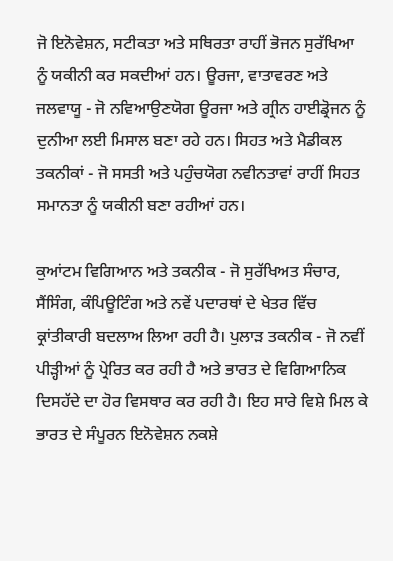ਜੋ ਇਨੋਵੇਸ਼ਨ, ਸਟੀਕਤਾ ਅਤੇ ਸਥਿਰਤਾ ਰਾਹੀਂ ਭੋਜਨ ਸੁਰੱਖਿਆ ਨੂੰ ਯਕੀਨੀ ਕਰ ਸਕਦੀਆਂ ਹਨ। ਊਰਜਾ, ਵਾਤਾਵਰਣ ਅਤੇ ਜਲਵਾਯੂ - ਜੋ ਨਵਿਆਉਣਯੋਗ ਊਰਜਾ ਅਤੇ ਗ੍ਰੀਨ ਹਾਈਡ੍ਰੋਜਨ ਨੂੰ ਦੁਨੀਆ ਲਈ ਮਿਸਾਲ ਬਣਾ ਰਹੇ ਹਨ। ਸਿਹਤ ਅਤੇ ਮੈਡੀਕਲ ਤਕਨੀਕਾਂ - ਜੋ ਸਸਤੀ ਅਤੇ ਪਹੁੰਚਯੋਗ ਨਵੀਨਤਾਵਾਂ ਰਾਹੀਂ ਸਿਹਤ ਸਮਾਨਤਾ ਨੂੰ ਯਕੀਨੀ ਬਣਾ ਰਹੀਆਂ ਹਨ।

ਕੁਆਂਟਮ ਵਿਗਿਆਨ ਅਤੇ ਤਕਨੀਕ - ਜੋ ਸੁਰੱਖਿਅਤ ਸੰਚਾਰ, ਸੈਂਸਿੰਗ, ਕੰਪਿਊਟਿੰਗ ਅਤੇ ਨਵੇਂ ਪਦਾਰਥਾਂ ਦੇ ਖੇਤਰ ਵਿੱਚ ਕ੍ਰਾਂਤੀਕਾਰੀ ਬਦਲਾਅ ਲਿਆ ਰਹੀ ਹੈ। ਪੁਲਾੜ ਤਕਨੀਕ - ਜੋ ਨਵੀਂ ਪੀੜ੍ਹੀਆਂ ਨੂੰ ਪ੍ਰੇਰਿਤ ਕਰ ਰਹੀ ਹੈ ਅਤੇ ਭਾਰਤ ਦੇ ਵਿਗਿਆਨਿਕ ਦਿਸਹੱਦੇ ਦਾ ਹੋਰ ਵਿਸਥਾਰ ਕਰ ਰਹੀ ਹੈ। ਇਹ ਸਾਰੇ ਵਿਸ਼ੇ ਮਿਲ ਕੇ ਭਾਰਤ ਦੇ ਸੰਪੂਰਨ ਇਨੋਵੇਸ਼ਨ ਨਕਸ਼ੇ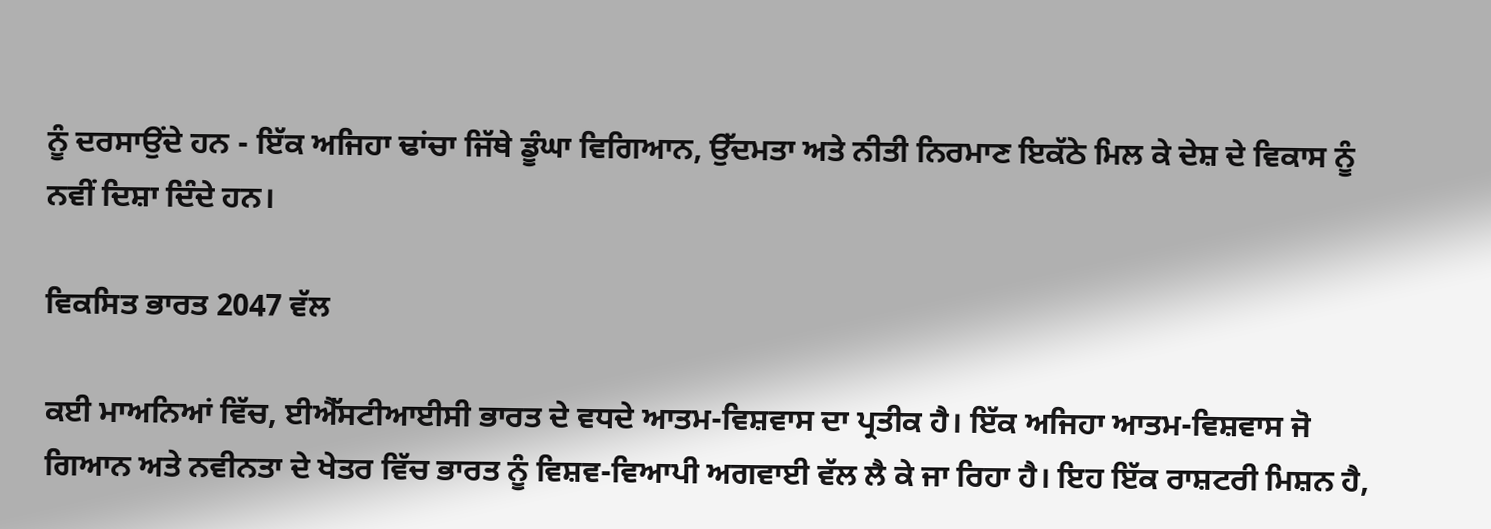ਨੂੰ ਦਰਸਾਉਂਦੇ ਹਨ - ਇੱਕ ਅਜਿਹਾ ਢਾਂਚਾ ਜਿੱਥੇ ਡੂੰਘਾ ਵਿਗਿਆਨ, ਉੱਦਮਤਾ ਅਤੇ ਨੀਤੀ ਨਿਰਮਾਣ ਇਕੱਠੇ ਮਿਲ ਕੇ ਦੇਸ਼ ਦੇ ਵਿਕਾਸ ਨੂੰ ਨਵੀਂ ਦਿਸ਼ਾ ਦਿੰਦੇ ਹਨ।

ਵਿਕਸਿਤ ਭਾਰਤ 2047 ਵੱਲ

ਕਈ ਮਾਅਨਿਆਂ ਵਿੱਚ, ਈਐੱਸਟੀਆਈਸੀ ਭਾਰਤ ਦੇ ਵਧਦੇ ਆਤਮ-ਵਿਸ਼ਵਾਸ ਦਾ ਪ੍ਰਤੀਕ ਹੈ। ਇੱਕ ਅਜਿਹਾ ਆਤਮ-ਵਿਸ਼ਵਾਸ ਜੋ ਗਿਆਨ ਅਤੇ ਨਵੀਨਤਾ ਦੇ ਖੇਤਰ ਵਿੱਚ ਭਾਰਤ ਨੂੰ ਵਿਸ਼ਵ-ਵਿਆਪੀ ਅਗਵਾਈ ਵੱਲ ਲੈ ਕੇ ਜਾ ਰਿਹਾ ਹੈ। ਇਹ ਇੱਕ ਰਾਸ਼ਟਰੀ ਮਿਸ਼ਨ ਹੈ,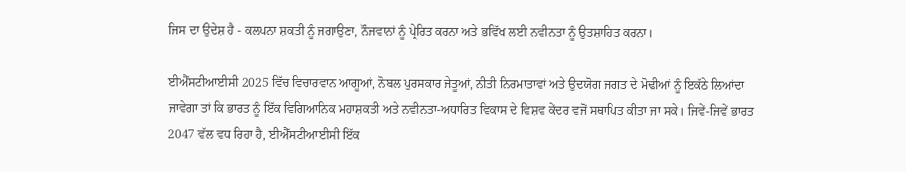ਜਿਸ ਦਾ ਉਦੇਸ਼ ਹੈ - ਕਲਪਨਾ ਸ਼ਕਤੀ ਨੂੰ ਜਗਾਉਣਾ, ਨੌਜਵਾਨਾਂ ਨੂੰ ਪ੍ਰੇਰਿਤ ਕਰਨਾ ਅਤੇ ਭਵਿੱਖ ਲਈ ਨਵੀਨਤਾ ਨੂੰ ਉਤਸ਼ਾਹਿਤ ਕਰਨਾ।

ਈਐੱਸਟੀਆਈਸੀ 2025 ਵਿੱਚ ਵਿਚਾਰਵਾਨ ਆਗੂਆਂ, ਨੋਬਲ ਪੁਰਸਕਾਰ ਜੇਤੂਆਂ, ਨੀਤੀ ਨਿਰਮਾਤਾਵਾਂ ਅਤੇ ਉਦਯੋਗ ਜਗਤ ਦੇ ਮੋਢੀਆਂ ਨੂੰ ਇਕੱਠੇ ਲਿਆਂਦਾ ਜਾਵੇਗਾ ਤਾਂ ਕਿ ਭਾਰਤ ਨੂੰ ਇੱਕ ਵਿਗਿਆਨਿਕ ਮਹਾਸ਼ਕਤੀ ਅਤੇ ਨਵੀਨਤਾ-ਅਧਾਰਿਤ ਵਿਕਾਸ ਦੇ ਵਿਸ਼ਵ ਕੇਂਦਰ ਵਜੋਂ ਸਥਾਪਿਤ ਕੀਤਾ ਜਾ ਸਕੇ। ਜਿਵੇਂ-ਜਿਵੇਂ ਭਾਰਤ 2047 ਵੱਲ ਵਧ ਰਿਹਾ ਹੈ, ਈਐੱਸਟੀਆਈਸੀ ਇੱਕ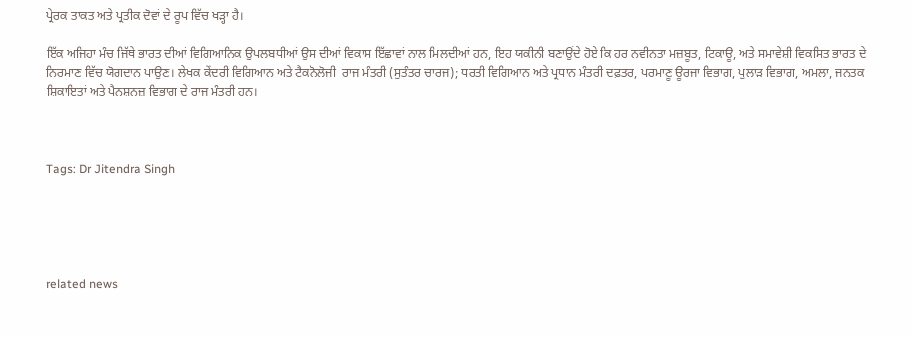ਪ੍ਰੇਰਕ ਤਾਕਤ ਅਤੇ ਪ੍ਰਤੀਕ ਦੋਵਾਂ ਦੇ ਰੂਪ ਵਿੱਚ ਖੜ੍ਹਾ ਹੈ।

ਇੱਕ ਅਜਿਹਾ ਮੰਚ ਜਿੱਥੇ ਭਾਰਤ ਦੀਆਂ ਵਿਗਿਆਨਿਕ ਉਪਲਬਧੀਆਂ ਉਸ ਦੀਆਂ ਵਿਕਾਸ ਇੱਛਾਵਾਂ ਨਾਲ ਮਿਲਦੀਆਂ ਹਨ, ਇਹ ਯਕੀਨੀ ਬਣਾਉਂਦੇ ਹੋਏ ਕਿ ਹਰ ਨਵੀਨਤਾ ਮਜ਼ਬੂਤ, ਟਿਕਾਊ, ਅਤੇ ਸਮਾਵੇਸ਼ੀ ਵਿਕਸਿਤ ਭਾਰਤ ਦੇ ਨਿਰਮਾਣ ਵਿੱਚ ਯੋਗਦਾਨ ਪਾਉਣ। ਲੇਖਕ ਕੇਂਦਰੀ ਵਿਗਿਆਨ ਅਤੇ ਟੈਕਨੋਲੋਜੀ  ਰਾਜ ਮੰਤਰੀ (ਸੁਤੰਤਰ ਚਾਰਜ); ਧਰਤੀ ਵਿਗਿਆਨ ਅਤੇ ਪ੍ਰਧਾਨ ਮੰਤਰੀ ਦਫ਼ਤਰ, ਪਰਮਾਣੂ ਊਰਜਾ ਵਿਭਾਗ, ਪੁਲਾੜ ਵਿਭਾਗ, ਅਮਲਾ, ਜਨਤਕ ਸ਼ਿਕਾਇਤਾਂ ਅਤੇ ਪੈਨਸ਼ਨਜ਼ ਵਿਭਾਗ ਦੇ ਰਾਜ ਮੰਤਰੀ ਹਨ।



Tags: Dr Jitendra Singh





related news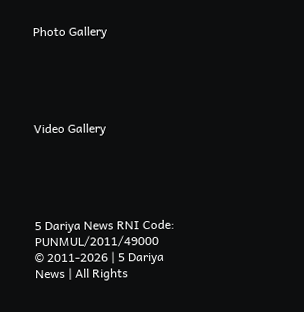Photo Gallery





Video Gallery





5 Dariya News RNI Code: PUNMUL/2011/49000
© 2011-2026 | 5 Dariya News | All Rights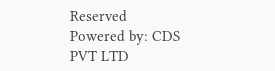Reserved
Powered by: CDS PVT LTD